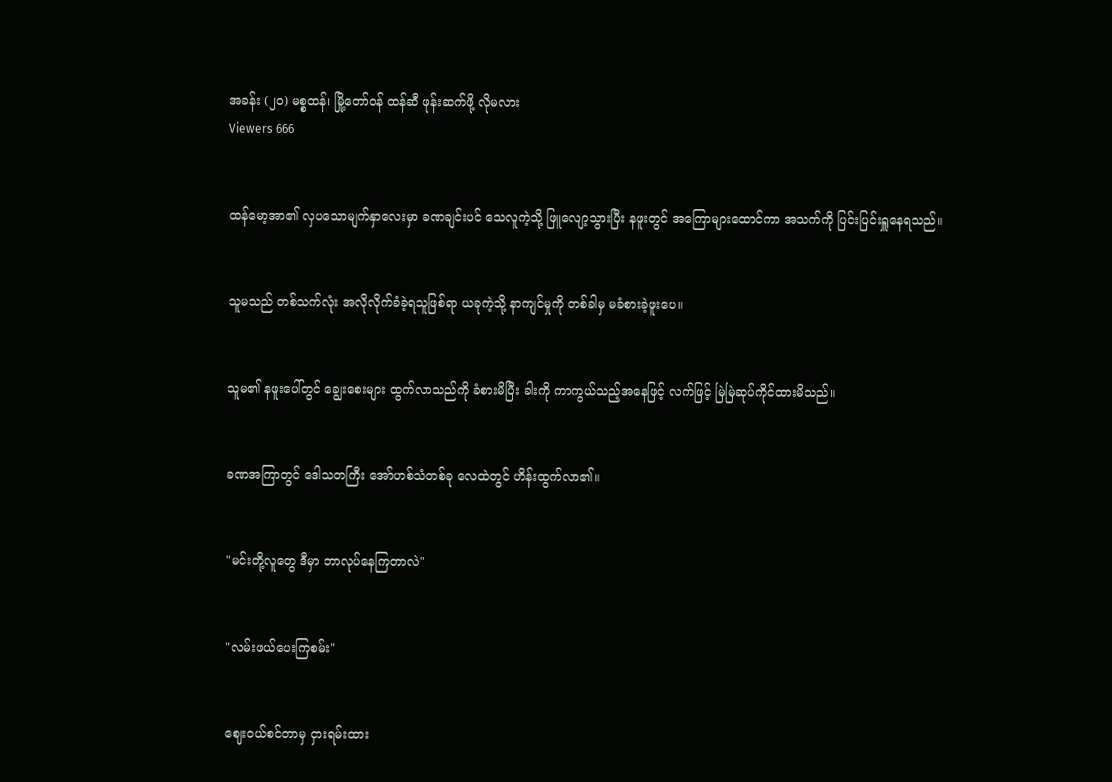အခန်း (၂၀) မစ္စထန်၊ မြို့တော်ဝန် ထန်ဆီ ဖုန်းဆက်ဖို့ လိုမလား
Viewers 666


ထန်မော့အာ၏ လှပသောမျက်နှာလေးမှာ ခဏချင်းပင် သေလူကဲ့သို့ ဖြူလျော့သွားပြီး နဖူးတွင် အကြောများထောင်ကာ အသက်ကို ပြင်းပြင်းရှူနေရသည်။


သူမသည် တစ်သက်လုံး အလိုလိုက်ခံခဲ့ရသူဖြစ်ရာ ယခုကဲ့သို့ နာကျင်မှုကို တစ်ခါမှ မခံစားခဲ့ဖူးပေ။


သူမ၏ နဖူးပေါ်တွင် ချွေးစေးများ ထွက်လာသည်ကို ခံစားမိပြီး ခါးကို ကာကွယ်သည့်အနေဖြင့် လက်ဖြင့် မြဲမြဲဆုပ်ကိုင်ထားမိသည်။


ခဏအကြာတွင် ဒေါသတကြီး အော်ဟစ်သံတစ်ခု လေထဲတွင် ဟိန်းထွက်လာ၏။


"မင်းတို့လူတွေ ဒီမှာ ဘာလုပ်နေကြတာလဲ"


"လမ်းဖယ်ပေးကြစမ်း"


ဈေးဝယ်စင်တာမှ ငှားရမ်းထား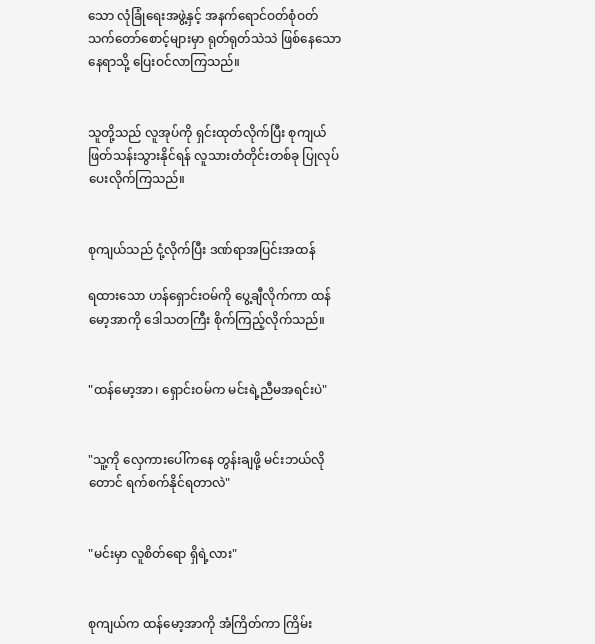သော လုံခြုံရေးအဖွဲ့နှင့် အနက်ရောင်ဝတ်စုံဝတ် သက်တော်စောင့်များမှာ ရုတ်ရုတ်သဲသဲ ဖြစ်နေသောနေရာသို့ ပြေးဝင်လာကြသည်။


သူတို့သည် လူအုပ်ကို ရှင်းထုတ်လိုက်ပြီး စုကျယ် ဖြတ်သန်းသွားနိုင်ရန် လူသားတံတိုင်းတစ်ခု ပြုလုပ်ပေးလိုက်ကြသည်။


စုကျယ်သည် ငုံ့လိုက်ပြီး ဒဏ်ရာအပြင်းအထန်

ရထားသော ဟန်ရှောင်းဝမ်ကို ပွေ့ချီလိုက်ကာ ထန်မော့အာကို ဒေါသတကြီး စိုက်ကြည့်လိုက်သည်။


"ထန်မော့အာ၊ ရှောင်းဝမ်က မင်းရဲ့ညီမအရင်းပဲ"


"သူ့ကို လှေကားပေါ်ကနေ တွန်းချဖို့ မင်းဘယ်လိုတောင် ရက်စက်နိုင်ရတာလဲ"


"မင်းမှာ လူစိတ်ရော ရှိရဲ့လား"


စုကျယ်က ထန်မော့အာကို အံကြိတ်ကာ ကြိမ်း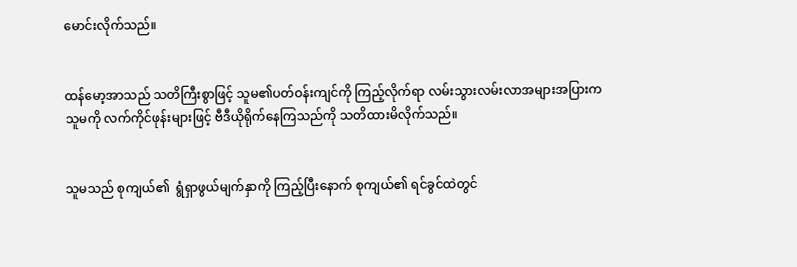မောင်းလိုက်သည်။


ထန်မော့အာသည် သတိကြီးစွာဖြင့် သူမ၏ပတ်ဝန်းကျင်ကို ကြည့်လိုက်ရာ လမ်းသွားလမ်းလာအများအပြားက သူမကို လက်ကိုင်ဖုန်းများဖြင့် ဗီဒီယိုရိုက်နေကြသည်ကို သတိထားမိလိုက်သည်။


သူမသည် စုကျယ်၏  ရွံရှာဖွယ်မျက်နှာကို ကြည့်ပြီးနောက် စုကျယ်၏ ရင်ခွင်ထဲတွင်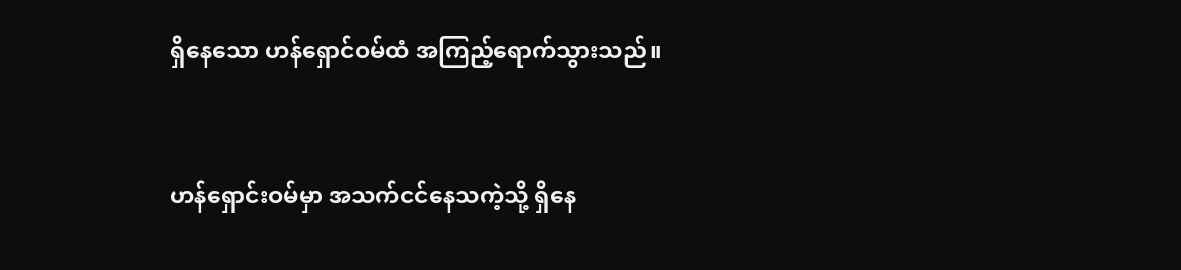ရှိနေသော ဟန်ရှောင်ဝမ်ထံ အကြည့်ရောက်သွားသည်။


ဟန်ရှောင်းဝမ်မှာ အသက်ငင်နေသကဲ့သို့ ရှိနေ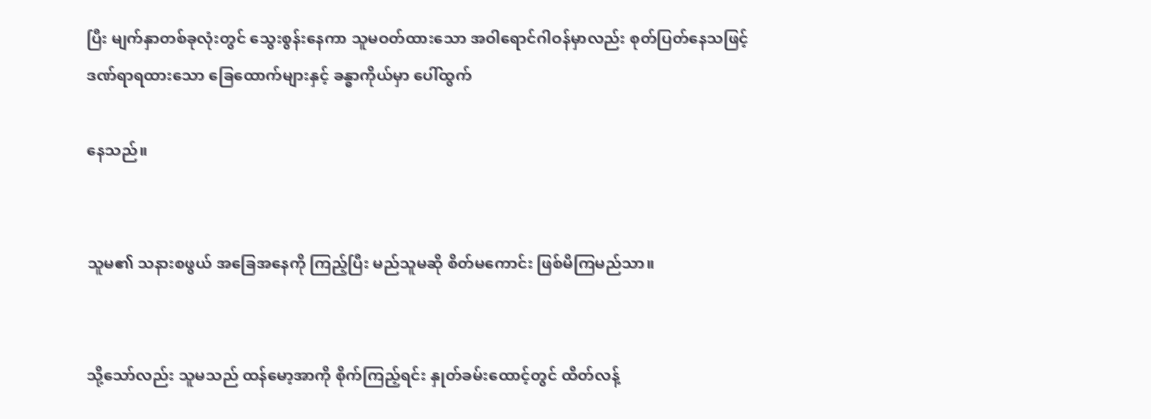ပြီး မျက်နှာတစ်ခုလုံးတွင် သွေးစွန်းနေကာ သူမဝတ်ထားသော အဝါရောင်ဂါဝန်မှာလည်း စုတ်ပြတ်နေသဖြင့် ဒဏ်ရာရထားသော ခြေထောက်များနှင့် ခန္ဓာကိုယ်မှာ ပေါ်ထွက်

နေသည်။


သူမ၏ သနားစဖွယ် အခြေအနေကို ကြည့်ပြီး မည်သူမဆို စိတ်မကောင်း ဖြစ်မိကြမည်သာ။


သို့သော်လည်း သူမသည် ထန်မော့အာကို စိုက်ကြည့်ရင်း နှုတ်ခမ်းထောင့်တွင် ထိတ်လန့်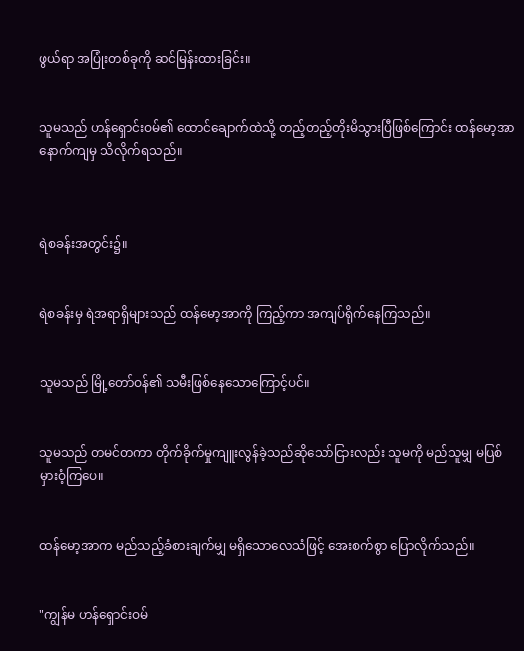ဖွယ်ရာ အပြုံးတစ်ခုကို ဆင်မြန်းထားခြင်း။


သူမသည် ဟန်ရှောင်းဝမ်၏ ထောင်ချောက်ထဲသို့ တည့်တည့်တိုးမိသွားပြီဖြစ်ကြောင်း ထန်မော့အာ နောက်ကျမှ သိလိုက်ရသည်။



ရဲစခန်းအတွင်း၌။


ရဲစခန်းမှ ရဲအရာရှိများသည် ထန်မော့အာကို ကြည့်ကာ အကျပ်ရိုက်နေကြသည်။


သူမသည် မြို့တော်ဝန်၏ သမီးဖြစ်နေသောကြောင့်ပင်။


သူမသည် တမင်တကာ တိုက်ခိုက်မှုကျူးလွန်ခဲ့သည်ဆိုသော်ငြားလည်း သူမကို မည်သူမျှ မပြစ်မှားဝံ့ကြပေ။


ထန်မော့အာက မည်သည့်ခံစားချက်မျှ မရှိသောလေသံဖြင့် အေးစက်စွာ ပြောလိုက်သည်။


"ကျွန်မ ဟန်ရှောင်းဝမ်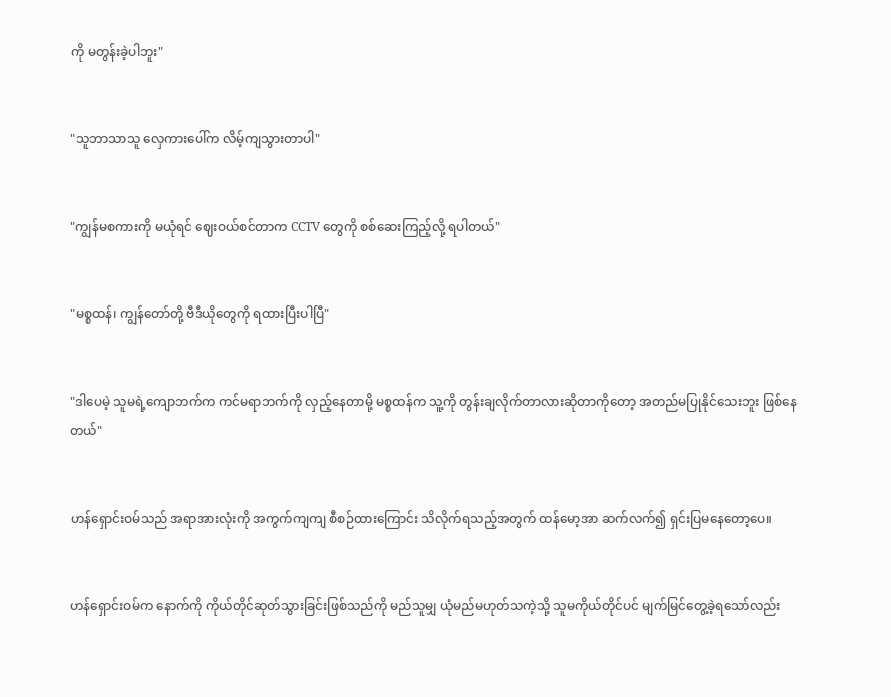ကို မတွန်းခဲ့ပါဘူး"


"သူဘာသာသူ လှေကားပေါ်က လိမ့်ကျသွားတာပါ"


"ကျွန်မစကားကို မယုံရင် ဈေးဝယ်စင်တာက CCTV တွေကို စစ်ဆေးကြည့်လို့ ရပါတယ်"


"မစ္စထန်၊ ကျွန်တော်တို့ ဗီဒီယိုတွေကို ရထားပြီးပါပြီ"


"ဒါပေမဲ့ သူမရဲ့ကျောဘက်က ကင်မရာဘက်ကို လှည့်နေတာမို့ မစ္စထန်က သူ့ကို တွန်းချလိုက်တာလားဆိုတာကိုတော့ အတည်မပြုနိုင်သေးဘူး ဖြစ်နေတယ်"


ဟန်ရှောင်းဝမ်သည် အရာအားလုံးကို အကွက်ကျကျ စီစဉ်ထားကြောင်း သိလိုက်ရသည့်အတွက် ထန်မော့အာ ဆက်လက်၍ ရှင်းပြမနေတော့ပေ။


ဟန်ရှောင်းဝမ်က နောက်ကို ကိုယ်တိုင်ဆုတ်သွားခြင်းဖြစ်သည်ကို မည်သူမျှ ယုံမည်မဟုတ်သကဲ့သို့ သူမကိုယ်တိုင်ပင် မျက်မြင်တွေ့ခဲ့ရသော်လည်း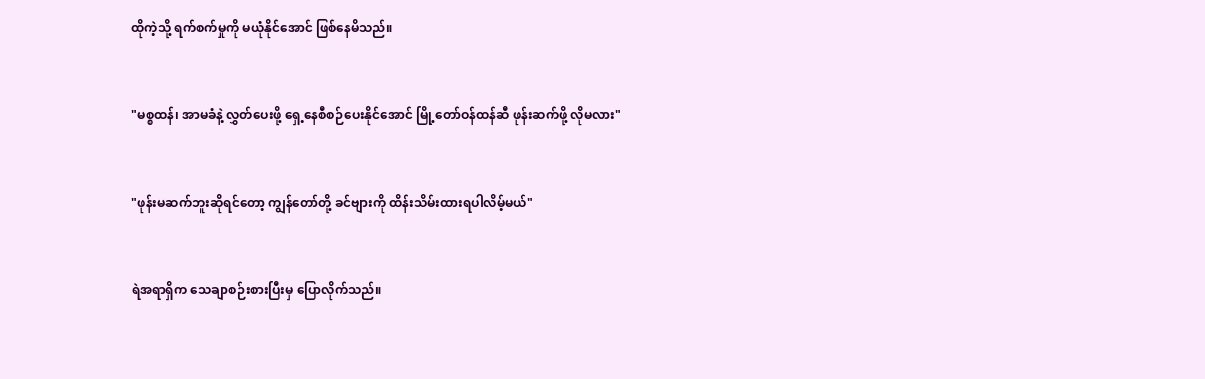ထိုကဲ့သို့ ရက်စက်မှုကို မယုံနိုင်အောင် ဖြစ်နေမိသည်။


"မစ္စထန်၊ အာမခံနဲ့ လွှတ်ပေးဖို့ ရှေ့နေစီစဉ်ပေးနိုင်အောင် မြို့တော်ဝန်ထန်ဆီ ဖုန်းဆက်ဖို့ လိုမလား"


"ဖုန်းမဆက်ဘူးဆိုရင်တော့ ကျွန်တော်တို့ ခင်ဗျားကို ထိန်းသိမ်းထားရပါလိမ့်မယ်"


ရဲအရာရှိက သေချာစဉ်းစားပြီးမှ ပြောလိုက်သည်။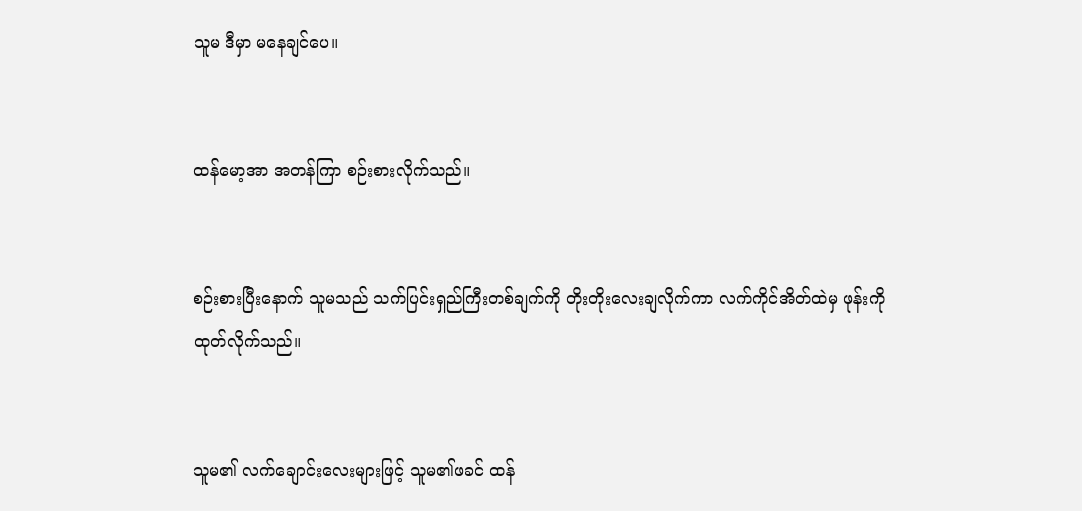သူမ ဒီမှာ မနေချင်ပေ။


ထန်မော့အာ အတန်ကြာ စဉ်းစားလိုက်သည်။


စဉ်းစားပြီးနောက် သူမသည် သက်ပြင်းရှည်ကြီးတစ်ချက်ကို တိုးတိုးလေးချလိုက်ကာ လက်ကိုင်အိတ်ထဲမှ ဖုန်းကို ထုတ်လိုက်သည်။


သူမ၏ လက်ချောင်းလေးများဖြင့် သူမ၏ဖခင် ထန်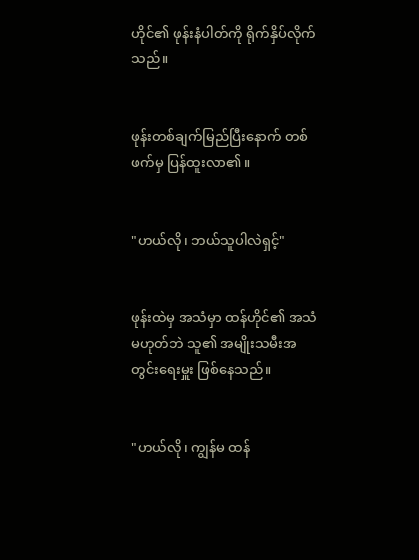ဟိုင်၏ ဖုန်းနံပါတ်ကို ရိုက်နှိပ်လိုက်သည်။


ဖုန်းတစ်ချက်မြည်ပြီးနောက် တစ်ဖက်မှ ပြန်ထူးလာ၏။


"ဟယ်လို၊ ဘယ်သူပါလဲရှင့်"


ဖုန်းထဲမှ အသံမှာ ထန်ဟိုင်၏ အသံမဟုတ်ဘဲ သူ၏ အမျိုးသမီးအတွင်းရေးမှူး ဖြစ်နေသည်။


"ဟယ်လို၊ ကျွန်မ ထန်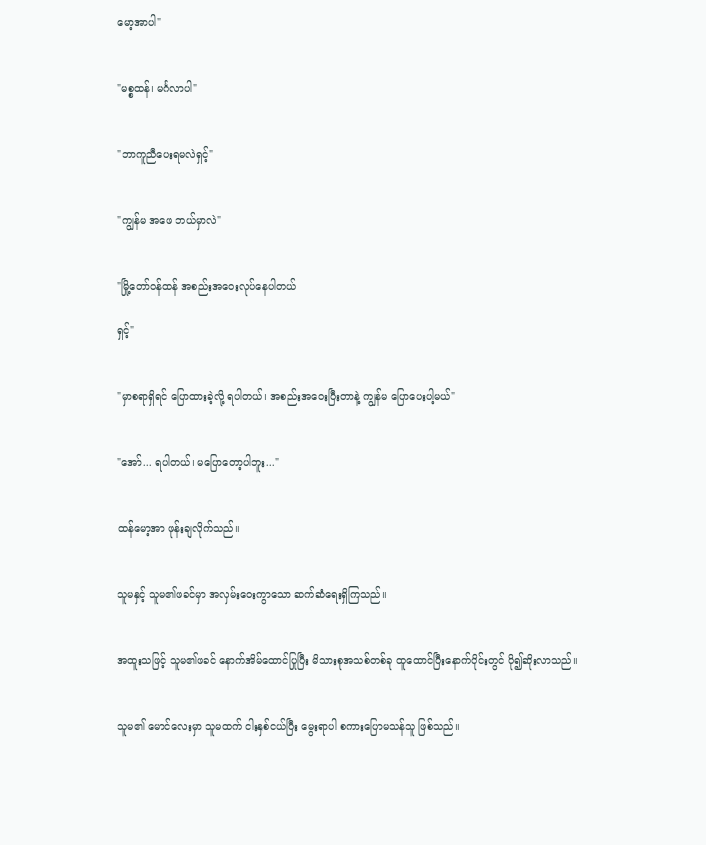မော့အာပါ"


"မစ္စထန်၊ မင်္ဂလာပါ"


"ဘာကူညီပေးရမလဲရှင့်"


"ကျွန်မ အဖေ ဘယ်မှာလဲ"


"မြို့တော်ဝန်ထန် အစည်းအဝေးလုပ်နေပါတယ်

ရှင့်"


"မှာစရာရှိရင် ပြောထားခဲ့လို့ ရပါတယ်၊ အစည်းအဝေးပြီးတာနဲ့ ကျွန်မ ပြောပေးပါ့မယ်"


"အော်... ရပါတယ်၊ မပြောတော့ပါဘူး..."


ထန်မော့အာ ဖုန်းချလိုက်သည်။


သူမနှင့် သူမ၏ဖခင်မှာ အလှမ်းဝေးကွာသော ဆက်ဆံရေးရှိကြသည်။


အထူးသဖြင့် သူမ၏ဖခင် နောက်အိမ်ထောင်ပြုပြီး မိသားစုအသစ်တစ်ခု ထူထောင်ပြီးနောက်ပိုင်းတွင် ပို၍ဆိုးလာသည်။


သူမ၏ မောင်လေးမှာ သူမထက် ငါးနှစ်ငယ်ပြီး မွေးရာပါ စကားပြောမသန်သူ ဖြစ်သည်။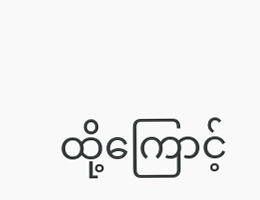ထို့ကြောင့်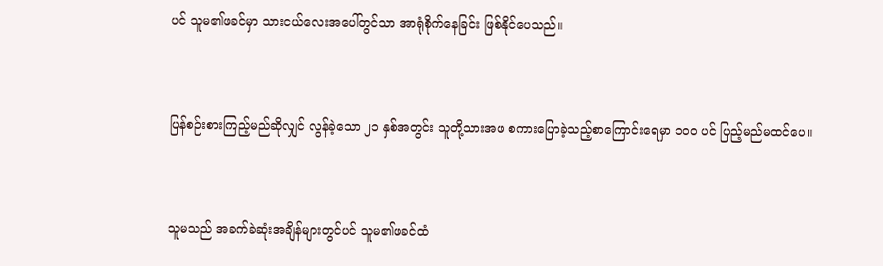ပင် သူမ၏ဖခင်မှာ သားငယ်လေးအပေါ်တွင်သာ အာရုံစိုက်နေခြင်း ဖြစ်နိုင်ပေသည်။


ပြန်စဉ်းစားကြည့်မည်ဆိုလျှင် လွန်ခဲ့သော ၂၁ နှစ်အတွင်း သူတို့သားအဖ စကားပြောခဲ့သည့်စာကြောင်းရေမှာ ၁၀၀ ပင် ပြည့်မည်မထင်ပေ။


သူမသည် အခက်ခဲဆုံးအချိန်များတွင်ပင် သူမ၏ဖခင်ထံ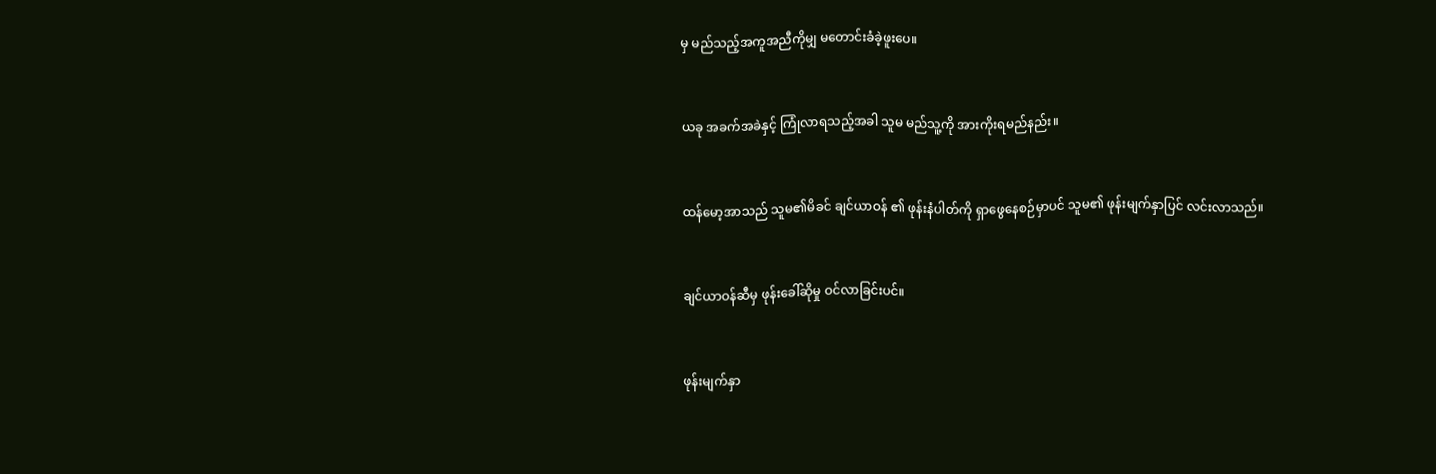မှ မည်သည့်အကူအညီကိုမျှ မတောင်းခံခဲ့ဖူးပေ။


ယခု အခက်အခဲနှင့် ကြုံလာရသည့်အခါ သူမ မည်သူ့ကို အားကိုးရမည်နည်း။


ထန်မော့အာသည် သူမ၏မိခင် ချင်ယာဝန် ၏ ဖုန်းနံပါတ်ကို ရှာဖွေနေစဉ်မှာပင် သူမ၏ ဖုန်းမျက်နှာပြင် လင်းလာသည်။


ချင်ယာဝန်ဆီမှ ဖုန်းခေါ်ဆိုမှု ဝင်လာခြင်းပင်။


ဖုန်းမျက်နှာ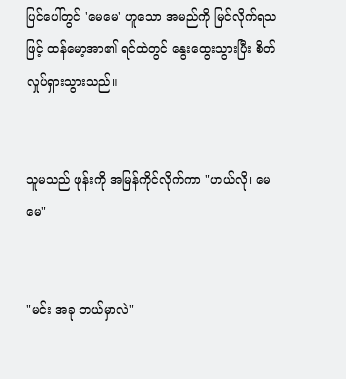ပြင်ပေါ်တွင် 'မေမေ' ဟူသော အမည်ကို မြင်လိုက်ရသဖြင့် ထန်မော့အာ၏ ရင်ထဲတွင် နွေးထွေးသွားပြီး စိတ်လှုပ်ရှားသွားသည်။


သူမသည် ဖုန်းကို အမြန်ကိုင်လိုက်ကာ "ဟယ်လို၊ မေမေ"


"မင်း အခု ဘယ်မှာလဲ"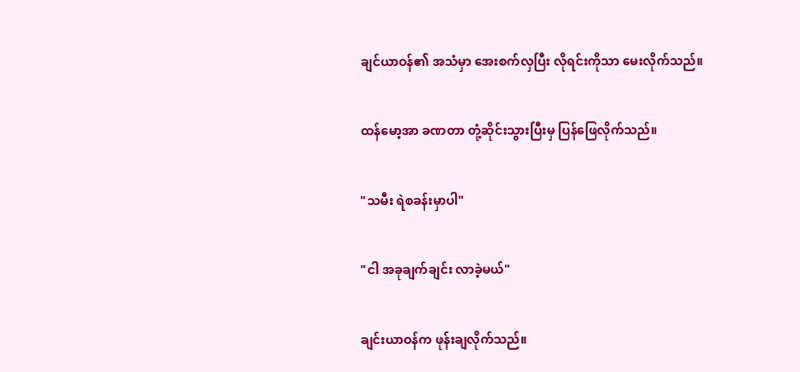ချင်ယာဝန်၏ အသံမှာ အေးစက်လှပြီး လိုရင်းကိုသာ မေးလိုက်သည်။


ထန်မော့အာ ခဏတာ တုံ့ဆိုင်းသွားပြီးမှ ပြန်ဖြေလိုက်သည်။


"သမီး ရဲစခန်းမှာပါ"


"ငါ အခုချက်ချင်း လာခဲ့မယ်"


ချင်းယာဝန်က ဖုန်းချလိုက်သည်။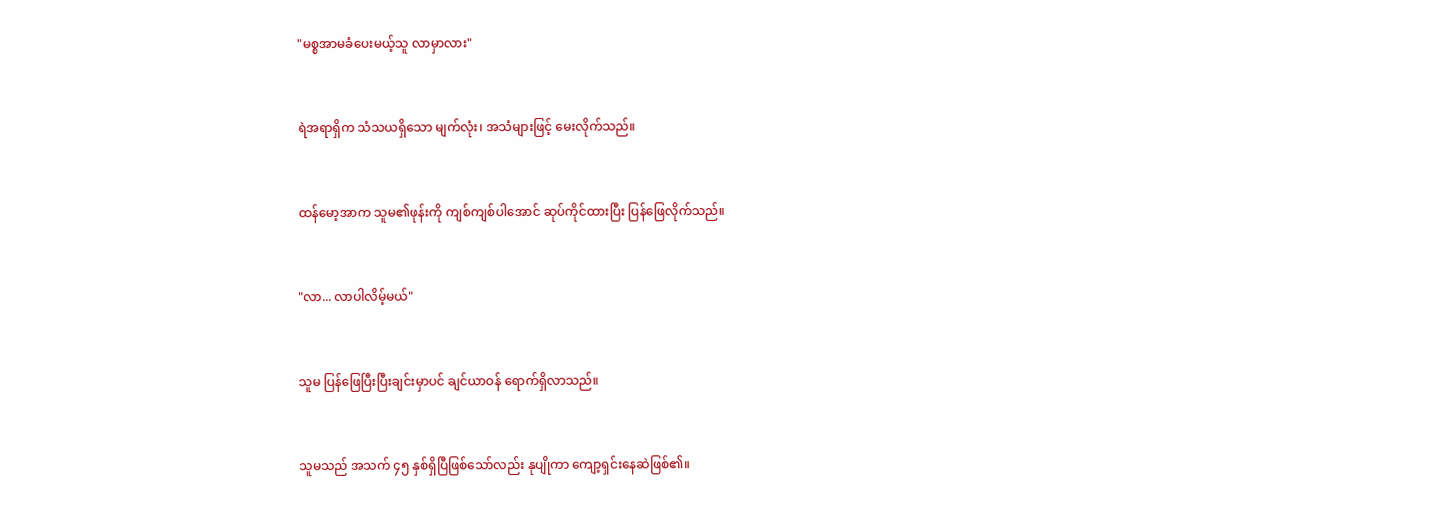"မစ္စအာမခံပေးမယ့်သူ လာမှာလား"


ရဲအရာရှိက သံသယရှိသော မျက်လုံး၊ အသံများဖြင့် မေးလိုက်သည်။


ထန်မော့အာက သူမ၏ဖုန်းကို ကျစ်ကျစ်ပါအောင် ဆုပ်ကိုင်ထားပြီး ပြန်ဖြေလိုက်သည်။


"လာ... လာပါလိမ့်မယ်"


သူမ ပြန်ဖြေပြီးပြီးချင်းမှာပင် ချင်ယာဝန် ရောက်ရှိလာသည်။


သူမသည် အသက် ၄၅ နှစ်ရှိပြီဖြစ်သော်လည်း နုပျိုကာ ကျော့ရှင်းနေဆဲဖြစ်၏။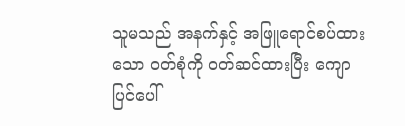သူမသည် အနက်နှင့် အဖြူရောင်စပ်ထားသော ဝတ်စုံကို ဝတ်ဆင်ထားပြီး ကျောပြင်ပေါ်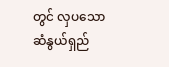တွင် လှပသော ဆံနွယ်ရှည်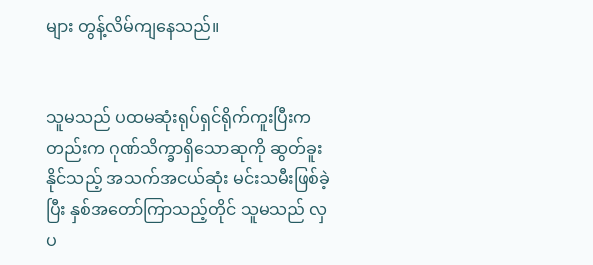များ တွန့်လိမ်ကျနေသည်။


သူမသည် ပထမဆုံးရုပ်ရှင်ရိုက်ကူးပြီးကတည်းက ဂုဏ်သိက္ခာရှိသောဆုကို ဆွတ်ခူးနိုင်သည့် အသက်အငယ်ဆုံး မင်းသမီးဖြစ်ခဲ့ပြီး နှစ်အတော်ကြာသည့်တိုင် သူမသည် လှပ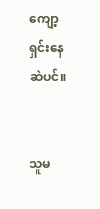ကျော့ရှင်းနေဆဲပင်။


သူမ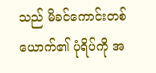သည် မိခင်ကောင်းတစ်ယောက်၏ ပုံရိပ်ကို အ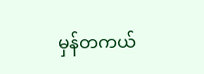မှန်တကယ်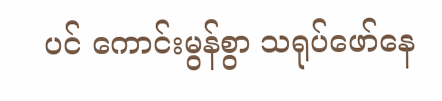ပင် ကောင်းမွန်စွာ သရုပ်ဖော်နေ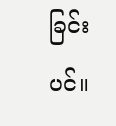ခြင်းပင်။